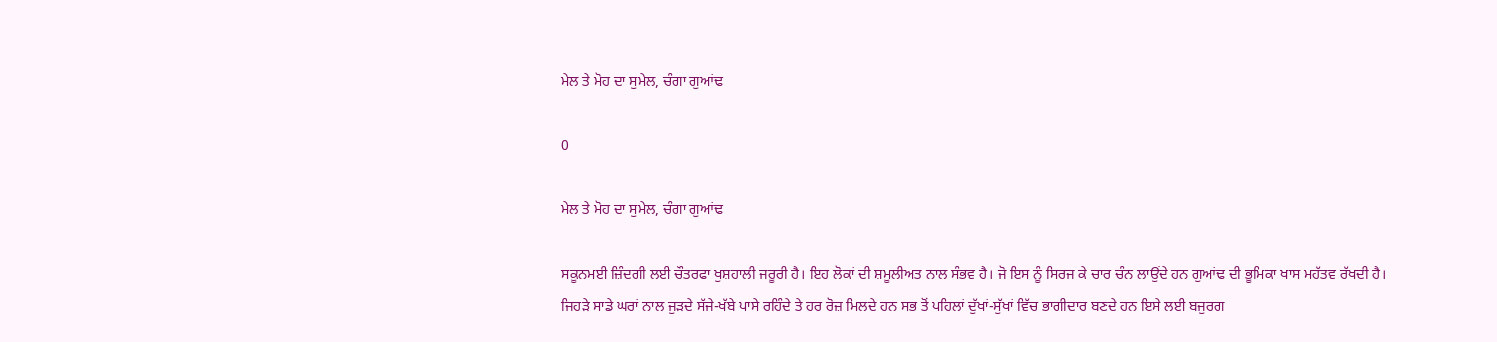ਮੇਲ ਤੇ ਮੋਹ ਦਾ ਸੁਮੇਲ, ਚੰਗਾ ਗੁਆਂਢ

0

ਮੇਲ ਤੇ ਮੋਹ ਦਾ ਸੁਮੇਲ, ਚੰਗਾ ਗੁਆਂਢ

ਸਕੂਨਮਈ ਜ਼ਿੰਦਗੀ ਲਈ ਚੌਤਰਫਾ ਖੁਸ਼ਹਾਲੀ ਜਰੂਰੀ ਹੈ। ਇਹ ਲੋਕਾਂ ਦੀ ਸ਼ਮੂਲੀਅਤ ਨਾਲ ਸੰਭਵ ਹੈ। ਜੋ ਇਸ ਨੂੰ ਸਿਰਜ ਕੇ ਚਾਰ ਚੰਨ ਲਾਉਂਦੇ ਹਨ ਗੁਆਂਢ ਦੀ ਭੂਮਿਕਾ ਖਾਸ ਮਹੱਤਵ ਰੱਖਦੀ ਹੈ। ਜਿਹੜੇ ਸਾਡੇ ਘਰਾਂ ਨਾਲ ਜੁੜਦੇ ਸੱਜੇ-ਖੱਬੇ ਪਾਸੇ ਰਹਿੰਦੇ ਤੇ ਹਰ ਰੋਜ਼ ਮਿਲਦੇ ਹਨ ਸਭ ਤੋਂ ਪਹਿਲਾਂ ਦੁੱਖਾਂ-ਸੁੱਖਾਂ ਵਿੱਚ ਭਾਗੀਦਾਰ ਬਣਦੇ ਹਨ ਇਸੇ ਲਈ ਬਜੁਰਗ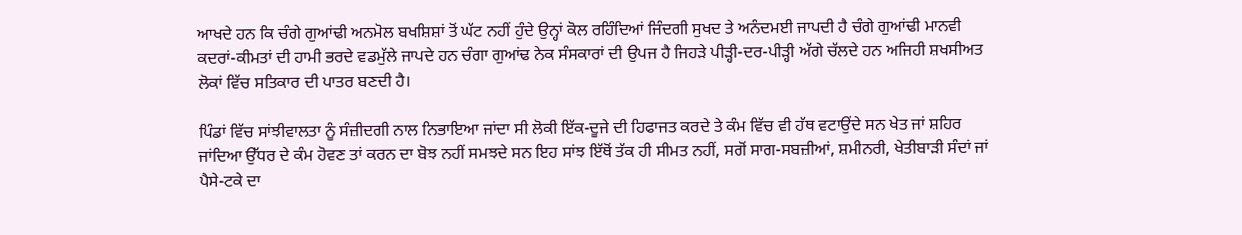ਆਖਦੇ ਹਨ ਕਿ ਚੰਗੇ ਗੁਆਂਢੀ ਅਨਮੋਲ ਬਖਸ਼ਿਸ਼ਾਂ ਤੋਂ ਘੱਟ ਨਹੀਂ ਹੁੰਦੇ ਉਨ੍ਹਾਂ ਕੋਲ ਰਹਿੰਦਿਆਂ ਜਿੰਦਗੀ ਸੁਖਦ ਤੇ ਅਨੰਦਮਈ ਜਾਪਦੀ ਹੈ ਚੰਗੇ ਗੁਆਂਢੀ ਮਾਨਵੀ ਕਦਰਾਂ-ਕੀਮਤਾਂ ਦੀ ਹਾਮੀ ਭਰਦੇ ਵਡਮੁੱਲੇ ਜਾਪਦੇ ਹਨ ਚੰਗਾ ਗੁਆਂਢ ਨੇਕ ਸੰਸਕਾਰਾਂ ਦੀ ਉਪਜ ਹੈ ਜਿਹੜੇ ਪੀੜ੍ਹੀ-ਦਰ-ਪੀੜ੍ਹੀ ਅੱਗੇ ਚੱਲਦੇ ਹਨ ਅਜਿਹੀ ਸ਼ਖਸੀਅਤ ਲੋਕਾਂ ਵਿੱਚ ਸਤਿਕਾਰ ਦੀ ਪਾਤਰ ਬਣਦੀ ਹੈ।

ਪਿੰਡਾਂ ਵਿੱਚ ਸਾਂਝੀਵਾਲਤਾ ਨੂੰ ਸੰਜ਼ੀਦਗੀ ਨਾਲ ਨਿਭਾਇਆ ਜਾਂਦਾ ਸੀ ਲੋਕੀ ਇੱਕ-ਦੂਜੇ ਦੀ ਹਿਫਾਜਤ ਕਰਦੇ ਤੇ ਕੰਮ ਵਿੱਚ ਵੀ ਹੱਥ ਵਟਾਉਂਦੇ ਸਨ ਖੇਤ ਜਾਂ ਸ਼ਹਿਰ ਜਾਂਦਿਆ ਉੱਧਰ ਦੇ ਕੰਮ ਹੋਵਣ ਤਾਂ ਕਰਨ ਦਾ ਬੋਝ ਨਹੀਂ ਸਮਝਦੇ ਸਨ ਇਹ ਸਾਂਝ ਇੱਥੋਂ ਤੱਕ ਹੀ ਸੀਮਤ ਨਹੀਂ, ਸਗੋਂ ਸਾਗ-ਸਬਜ਼ੀਆਂ, ਸ਼ਮੀਨਰੀ, ਖੇਤੀਬਾੜੀ ਸੰਦਾਂ ਜਾਂ ਪੈਸੇ-ਟਕੇ ਦਾ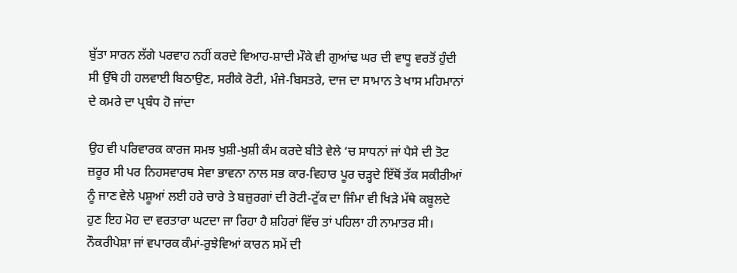ਬੁੱਤਾ ਸਾਰਨ ਲੱਗੇ ਪਰਵਾਹ ਨਹੀਂ ਕਰਦੇ ਵਿਆਹ-ਸ਼ਾਦੀ ਮੌਕੇ ਵੀ ਗੁਆਂਢ ਘਰ ਦੀ ਵਾਧੂ ਵਰਤੋਂ ਹੁੰਦੀ ਸੀ ਉੱਥੇ ਹੀ ਹਲਵਾਈ ਬਿਠਾਉਣ, ਸਰੀਕੇ ਰੋਟੀ, ਮੰਜੇ-ਬਿਸਤਰੇ, ਦਾਜ ਦਾ ਸਾਮਾਨ ਤੇ ਖਾਸ ਮਹਿਮਾਨਾਂ ਦੇ ਕਮਰੇ ਦਾ ਪ੍ਰਬੰਧ ਹੋ ਜਾਂਦਾ

ਉਹ ਵੀ ਪਰਿਵਾਰਕ ਕਾਰਜ ਸਮਝ ਖੁਸ਼ੀ-ਖੁਸ਼ੀ ਕੰਮ ਕਰਦੇ ਬੀਤੇ ਵੇਲੇ ‘ਚ ਸਾਧਨਾਂ ਜਾਂ ਪੈਸੇ ਦੀ ਤੋਟ ਜ਼ਰੂਰ ਸੀ ਪਰ ਨਿਹਸਵਾਰਥ ਸੇਵਾ ਭਾਵਨਾ ਨਾਲ ਸਭ ਕਾਰ-ਵਿਹਾਰ ਪੂਰ ਚੜ੍ਹਦੇ ਇੱਥੋਂ ਤੱਕ ਸਕੀਰੀਆਂ ਨੂੰ ਜਾਣ ਵੇਲੇ ਪਸ਼ੂਆਂ ਲਈ ਹਰੇ ਚਾਰੇ ਤੇ ਬਜ਼ੁਰਗਾਂ ਦੀ ਰੋਟੀ-ਟੁੱਕ ਦਾ ਜਿੰਮਾ ਵੀ ਖਿੜੇ ਮੱਥੇ ਕਬੂਲਦੇ ਹੁਣ ਇਹ ਮੋਹ ਦਾ ਵਰਤਾਰਾ ਘਟਦਾ ਜਾ ਰਿਹਾ ਹੈ ਸ਼ਹਿਰਾਂ ਵਿੱਚ ਤਾਂ ਪਹਿਲਾ ਹੀ ਨਾਮਾਤਰ ਸੀ। ਨੌਕਰੀਪੇਸ਼ਾ ਜਾਂ ਵਪਾਰਕ ਕੰਮਾਂ-ਰੁਝੇਵਿਆਂ ਕਾਰਨ ਸਮੇਂ ਦੀ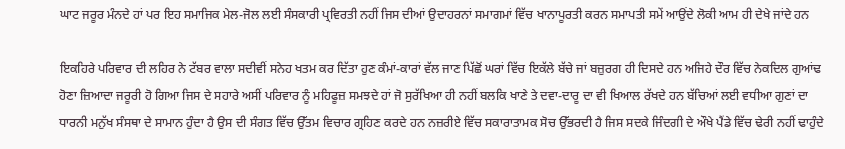ਘਾਟ ਜਰੂਰ ਮੰਨਦੇ ਹਾਂ ਪਰ ਇਹ ਸਮਾਜਿਕ ਮੇਲ-ਜੋਲ ਲਈ ਸੰਸਕਾਰੀ ਪ੍ਰਵਿਰਤੀ ਨਹੀਂ ਜਿਸ ਦੀਆਂ ਉਦਾਹਰਨਾਂ ਸਮਾਗਮਾਂ ਵਿੱਚ ਖਾਨਾਪੂਰਤੀ ਕਰਨ ਸਮਾਪਤੀ ਸਮੇਂ ਆਉਂਦੇ ਲੋਕੀ ਆਮ ਹੀ ਦੇਖੇ ਜਾਂਦੇ ਹਨ

ਇਕਹਿਰੇ ਪਰਿਵਾਰ ਦੀ ਲਹਿਰ ਨੇ ਟੱਬਰ ਵਾਲਾ ਸਦੀਵੀਂ ਸਨੇਹ ਖਤਮ ਕਰ ਦਿੱਤਾ ਹੁਣ ਕੰਮਾਂ-ਕਾਰਾਂ ਵੱਲ ਜਾਣ ਪਿੱਛੋਂ ਘਰਾਂ ਵਿੱਚ ਇਕੱਲੇ ਬੱਚੇ ਜਾਂ ਬਜ਼ੁਰਗ ਹੀ ਦਿਸਦੇ ਹਨ ਅਜਿਹੇ ਦੌਰ ਵਿੱਚ ਨੇਕਦਿਲ ਗੁਆਂਢ ਹੋਣਾ ਜ਼ਿਆਦਾ ਜਰੂਰੀ ਹੋ ਗਿਆ ਜਿਸ ਦੇ ਸਹਾਰੇ ਅਸੀਂ ਪਰਿਵਾਰ ਨੂੰ ਮਹਿਫੂਜ਼ ਸਮਝਦੇ ਹਾਂ ਜੋ ਸੁਰੱਖਿਆ ਹੀ ਨਹੀਂ ਬਲਕਿ ਖਾਣੇ ਤੇ ਦਵਾ-ਦਾਰੂ ਦਾ ਵੀ ਖਿਆਲ ਰੱਖਦੇ ਹਨ ਬੱਚਿਆਂ ਲਈ ਵਧੀਆ ਗੁਣਾਂ ਦਾ ਧਾਰਨੀ ਮਨੁੱਖ ਸੰਸਥਾ ਦੇ ਸਾਮਾਨ ਹੁੰਦਾ ਹੈ ਉਸ ਦੀ ਸੰਗਤ ਵਿੱਚ ਉੱਤਮ ਵਿਚਾਰ ਗ੍ਰਹਿਣ ਕਰਦੇ ਹਨ ਨਜ਼ਰੀਏ ਵਿੱਚ ਸਕਾਰਾਤਾਮਕ ਸੋਚ ਉੱਭਰਦੀ ਹੈ ਜਿਸ ਸਦਕੇ ਜਿੰਦਗੀ ਦੇ ਔਖੇ ਪੈਂਡੇ ਵਿੱਚ ਢੇਰੀ ਨਹੀਂ ਢਾਹੁੰਦੇ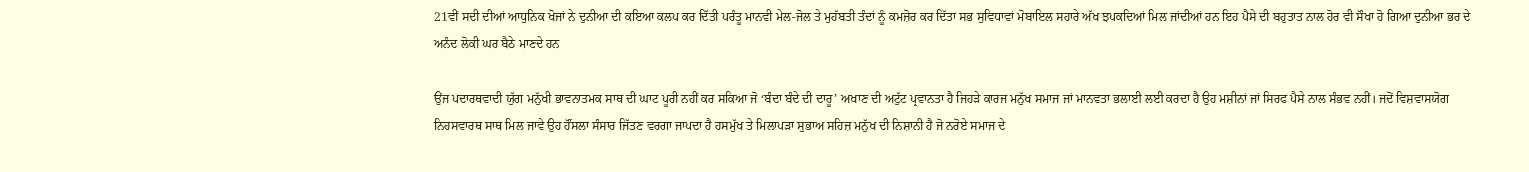21ਵੀਂ ਸਦੀ ਦੀਆਂ ਆਧੁਨਿਕ ਖੋਜਾਂ ਨੇ ਦੁਨੀਆ ਦੀ ਕਇਆ ਕਲਪ ਕਰ ਦਿੱਤੀ ਪਰੰਤੂ ਮਾਨਵੀ ਮੇਲ-ਜੋਲ ਤੇ ਮੁਹੱਬਤੀ ਤੰਦਾਂ ਨੂੰ ਕਮਜ਼ੋਰ ਕਰ ਦਿੱਤਾ ਸਭ ਸੁਵਿਧਾਵਾਂ ਮੋਬਾਇਲ ਸਹਾਰੇ ਅੱਖ ਝਪਕਦਿਆਂ ਮਿਲ ਜਾਂਦੀਆਂ ਹਨ ਇਹ ਪੈਸੇ ਦੀ ਬਹੁਤਾਤ ਨਾਲ ਹੋਰ ਵੀ ਸੌਖਾ ਹੋ ਗਿਆ ਦੁਨੀਆ ਭਰ ਦੇ ਅਨੰਦ ਲੋਕੀ ਘਰ ਬੈਠੇ ਮਾਣਦੇ ਹਨ

ਉਂਜ ਪਦਾਰਥਵਾਦੀ ਯੁੱਗ ਮਨੁੱਖੀ ਭਾਵਨਾਤਮਕ ਸਾਥ ਦੀ ਘਾਟ ਪੂਰੀ ਨਹੀਂ ਕਰ ਸਕਿਆ ਜੋ ‘ਬੰਦਾ ਬੰਦੇ ਦੀ ਦਾਰੂ’ ਅਖਾਣ ਦੀ ਅਟੁੱਟ ਪ੍ਰਵਾਨਤਾ ਹੈ ਜਿਹੜੇ ਕਾਰਜ ਮਨੁੱਖ ਸਮਾਜ ਜਾਂ ਮਾਨਵਤਾ ਭਲਾਈ ਲਈ ਕਰਦਾ ਹੈ ਉਹ ਮਸ਼ੀਨਾਂ ਜਾਂ ਸਿਰਫ ਪੈਸੇ ਨਾਲ ਸੰਭਵ ਨਹੀਂ। ਜਦੋਂ ਵਿਸ਼ਵਾਸਯੋਗ ਨਿਹਸਵਾਰਥ ਸਾਥ ਮਿਲ ਜਾਵੇ ਉਹ ਹੌਂਸਲਾ ਸੰਸਾਰ ਜਿੱਤਣ ਵਰਗਾ ਜਾਪਦਾ ਹੈ ਹਸਮੁੱਖ ਤੇ ਮਿਲਾਪੜਾ ਸੁਭਾਅ ਸਹਿਜ਼ ਮਨੁੱਖ ਦੀ ਨਿਸ਼ਾਨੀ ਹੈ ਜੋ ਨਰੋਏ ਸਮਾਜ ਦੇ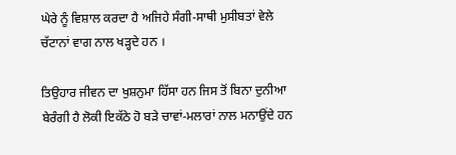ਘੇਰੇ ਨੂੰ ਵਿਸ਼ਾਲ ਕਰਦਾ ਹੈ ਅਜਿਹੇ ਸੰਗੀ-ਸਾਥੀ ਮੁਸੀਬਤਾਂ ਵੇਲੇ ਚੱਟਾਨਾਂ ਵਾਗ ਨਾਲ ਖੜ੍ਹਦੇ ਹਨ ।

ਤਿਉਹਾਰ ਜੀਵਨ ਦਾ ਖੁਸ਼ਨੁਮਾ ਹਿੱਸਾ ਹਨ ਜਿਸ ਤੋਂ ਬਿਨਾ ਦੁਨੀਆ ਬੇਰੰਗੀ ਹੈ ਲੋਕੀ ਇਕੱਠੇ ਹੋ ਬੜੇ ਚਾਵਾਂ-ਮਲਾਰਾਂ ਨਾਲ ਮਨਾਉਂਦੇ ਹਨ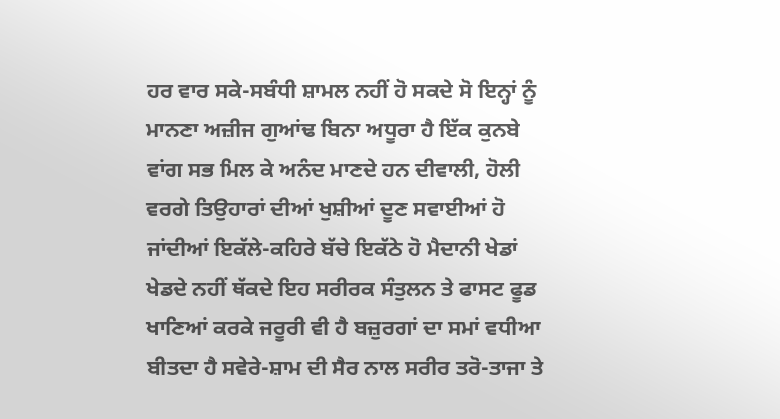ਹਰ ਵਾਰ ਸਕੇ-ਸਬੰਧੀ ਸ਼ਾਮਲ ਨਹੀਂ ਹੋ ਸਕਦੇ ਸੋ ਇਨ੍ਹਾਂ ਨੂੰ ਮਾਨਣਾ ਅਜ਼ੀਜ ਗੁਆਂਢ ਬਿਨਾ ਅਧੂਰਾ ਹੈ ਇੱਕ ਕੁਨਬੇ ਵਾਂਗ ਸਭ ਮਿਲ ਕੇ ਅਨੰਦ ਮਾਣਦੇ ਹਨ ਦੀਵਾਲੀ, ਹੋਲੀ ਵਰਗੇ ਤਿਉਹਾਰਾਂ ਦੀਆਂ ਖੁਸ਼ੀਆਂ ਦੂਣ ਸਵਾਈਆਂ ਹੋ ਜਾਂਦੀਆਂ ਇਕੱਲੇ-ਕਹਿਰੇ ਬੱਚੇ ਇਕੱਠੇ ਹੋ ਮੈਦਾਨੀ ਖੇਡਾਂ ਖੇਡਦੇ ਨਹੀਂ ਥੱਕਦੇ ਇਹ ਸਰੀਰਕ ਸੰਤੁਲਨ ਤੇ ਫਾਸਟ ਫੂਡ ਖਾਣਿਆਂ ਕਰਕੇ ਜਰੂਰੀ ਵੀ ਹੈ ਬਜ਼ੁਰਗਾਂ ਦਾ ਸਮਾਂ ਵਧੀਆ ਬੀਤਦਾ ਹੈ ਸਵੇਰੇ-ਸ਼ਾਮ ਦੀ ਸੈਰ ਨਾਲ ਸਰੀਰ ਤਰੋ-ਤਾਜਾ ਤੇ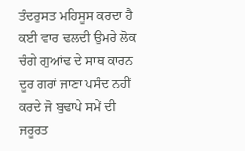ਤੰਦਰੁਸਤ ਮਹਿਸੂਸ ਕਰਦਾ ਹੈ ਕਈ ਵਾਰ ਢਲਦੀ ਉਮਰੇ ਲੋਕ ਚੰਗੇ ਗੁਆਂਢ ਦੇ ਸਾਥ ਕਾਰਨ ਦੂਰ ਗਰਾਂ ਜਾਣਾ ਪਸੰਦ ਨਹੀਂ ਕਰਦੇ ਜੋ ਬੁਢਾਪੇ ਸਮੇਂ ਦੀ ਜਰੂਰਤ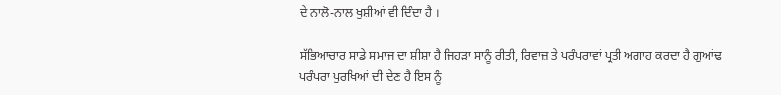ਦੇ ਨਾਲੋ-ਨਾਲ ਖੁਸ਼ੀਆਂ ਵੀ ਦਿੰਦਾ ਹੈ ।

ਸੱਭਿਆਚਾਰ ਸਾਡੇ ਸਮਾਜ ਦਾ ਸ਼ੀਸ਼ਾ ਹੈ ਜਿਹੜਾ ਸਾਨੂੰ ਰੀਤੀ, ਰਿਵਾਜ਼ ਤੇ ਪਰੰਪਰਾਵਾਂ ਪ੍ਰਤੀ ਅਗਾਹ ਕਰਦਾ ਹੈ ਗੁਆਂਢ ਪਰੰਪਰਾ ਪੁਰਖਿਆਂ ਦੀ ਦੇਣ ਹੈ ਇਸ ਨੂੰ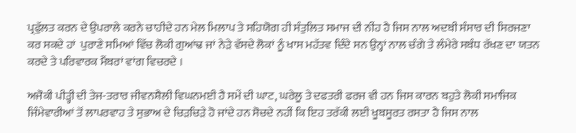ਪ੍ਰਫੁੱਲਤ ਕਰਨ ਦੇ ਉਪਰਾਲੇ ਕਰਨੇ ਚਾਹੀਦੇ ਹਨ ਮੇਲ ਮਿਲਾਪ ਤੇ ਸਹਿਯੋਗ ਹੀ ਸੰਤੁਲਿਤ ਸਮਾਜ ਦੀ ਨੀਂਹ ਹੈ ਜਿਸ ਨਾਲ ਅਦਬੀ ਸੰਸਾਰ ਦੀ ਸਿਰਜਣਾ ਕਰ ਸਕਦੇ ਹਾਂ  ਪੁਰਾਣੇ ਸਮਿਆਂ ਵਿੱਚ ਲੋਕੀ ਗੁਆਂਢ ਜਾਂ ਨੇੜੇ ਵੱਸਦੇ ਲੋਕਾਂ ਨੂੰ ਖਾਸ ਮਹੱਤਵ ਦਿੰਦੇ ਸਨ ਉਨ੍ਹਾਂ ਨਾਲ ਚੰਗੇ ਤੇ ਲੰਮੇਰੇ ਸਬੰਧ ਰੱਖਣ ਦਾ ਯਤਨ ਕਰਦੇ ਤੇ ਪਰਿਵਾਰਕ ਮੈਂਬਰਾਂ ਵਾਂਗ ਵਿਚਰਦੇ ।

ਅਜੋਕੀ ਪੀੜ੍ਹੀ ਦੀ ਤੇਜ-ਤਰਾਰ ਜੀਵਨਸ਼ੈਲੀ ਵਿਘਨਮਈ ਹੈ ਸਮੇਂ ਦੀ ਘਾਟ, ਘਰੇਲੂ ਤੇ ਦਫਤਰੀ ਫਰਜ ਵੀ ਹਨ ਜਿਸ ਕਾਰਨ ਬਹੁਤੇ ਲੋਕੀ ਸਮਾਜਿਕ ਜਿੰਮੇਵਾਰੀਆਂ ਤੋਂ ਲਾਪਰਵਾਹ ਤੇ ਸੁਭਾਅ ਦੇ ਚਿੜਚਿੜੇ ਹੋ ਜਾਂਦੇ ਹਨ ਸੋਚਦੇ ਨਹੀਂ ਕਿ ਇਹ ਤਰੱਕੀ ਲਈ ਖੂਬਸੂਰਤ ਰਸਤਾ ਹੈ ਜਿਸ ਨਾਲ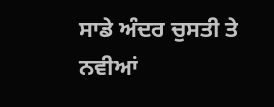ਸਾਡੇ ਅੰਦਰ ਚੁਸਤੀ ਤੇ ਨਵੀਆਂ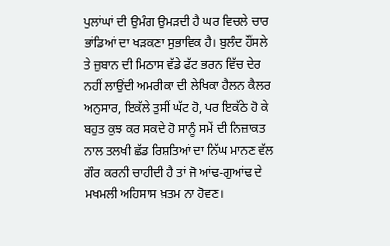ਪੁਲਾਂਘਾਂ ਦੀ ਉਮੰਗ ਉਮੜਦੀ ਹੈ ਘਰ ਵਿਚਲੇ ਚਾਰ ਭਾਂਡਿਆਂ ਦਾ ਖੜਕਣਾ ਸੁਭਾਵਿਕ ਹੈ। ਬੁਲੰਦ ਹੌਂਸਲੇ ਤੇ ਜ਼ੁਬਾਨ ਦੀ ਮਿਠਾਸ ਵੱਡੇ ਫੱਟ ਭਰਨ ਵਿੱਚ ਦੇਰ ਨਹੀਂ ਲਾਉਂਦੀ ਅਮਰੀਕਾ ਦੀ ਲੇਖਿਕਾ ਹੈਲਨ ਕੈਲਰ  ਅਨੁਸਾਰ, ਇਕੱਲੇ ਤੁਸੀਂ ਘੱਟ ਹੋ, ਪਰ ਇਕੱਠੇ ਹੋ ਕੇ ਬਹੁਤ ਕੁਝ ਕਰ ਸਕਦੇ ਹੋ ਸਾਨੂੰ ਸਮੇਂ ਦੀ ਨਿਜ਼ਾਕਤ ਨਾਲ ਤਲਖੀ ਛੱਡ ਰਿਸ਼ਤਿਆਂ ਦਾ ਨਿੱਘ ਮਾਨਣ ਵੱਲ ਗੌਰ ਕਰਨੀ ਚਾਹੀਦੀ ਹੈ ਤਾਂ ਜੋ ਆਂਢ-ਗੁਆਂਢ ਦੇ ਮਖਮਲੀ ਅਹਿਸਾਸ ਖ਼ਤਮ ਨਾ ਹੋਵਣ।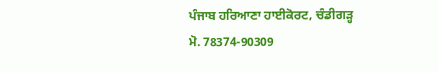ਪੰਜਾਬ ਹਰਿਆਣਾ ਹਾਈਕੋਰਟ, ਚੰਡੀਗੜ੍ਹ
ਮੋ. 78374-90309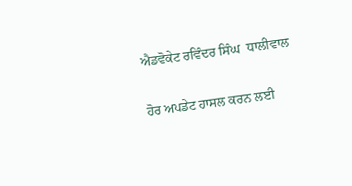ਐਡਵੋਕੇਟ ਰਵਿੰਦਰ ਸਿੰਘ  ਧਾਲੀਵਾਲ

ਹੋਰ ਅਪਡੇਟ ਹਾਸਲ ਕਰਨ ਲਈ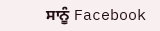ਸਾਨੂੰ Facebook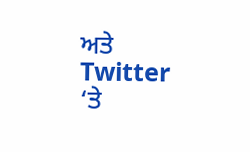ਅਤੇ Twitter ‘ਤੇ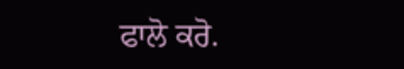ਫਾਲੋ ਕਰੋ.